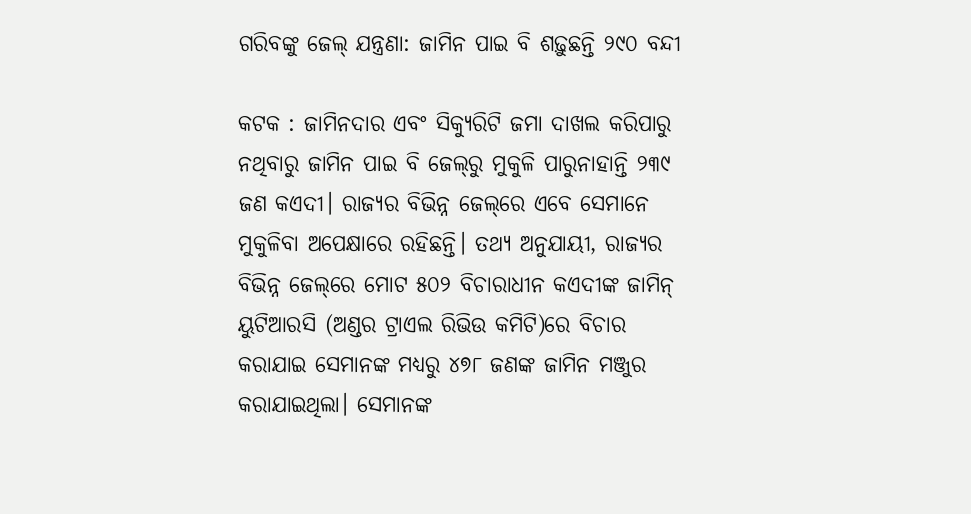ଗରିବଙ୍କୁ ଜେଲ୍ ଯନ୍ତ୍ରଣା: ଜାମିନ ପାଇ ବି ଶଢ଼ୁଛନ୍ତି ୨୯୦ ବନ୍ଦୀ

କଟକ : ଜାମିନଦାର ଏବଂ ସିକ୍ୟୁରିଟି ଜମା ଦାଖଲ କରିପାରୁ ନଥିବାରୁ ଜାମିନ ପାଇ ବି ଜେଲ୍‌ରୁ ମୁକୁଳି ପାରୁନାହାନ୍ତି ୨୩୯ ଜଣ କଏଦୀ। ରାଜ୍ୟର ବିଭିନ୍ନ ଜେଲ୍‌ରେ ଏବେ ସେମାନେ ମୁକୁଳିବା ଅପେକ୍ଷାରେ ରହିଛନ୍ତି। ତଥ୍ୟ ଅନୁଯାୟୀ, ରାଜ୍ୟର ବିଭିନ୍ନ ଜେଲ୍‌ରେ ମୋଟ ୫୦୨ ବିଚାରାଧୀନ କଏଦୀଙ୍କ ଜାମିନ୍ ୟୁଟିଆରସି (ଅଣ୍ଡର ଟ୍ରାଏଲ ରିଭିଉ କମିଟି)ରେ ବିଚାର କରାଯାଇ ସେମାନଙ୍କ ମଧ୍ୟରୁ ୪୭୮ ଜଣଙ୍କ ଜାମିନ ମଞ୍ଜୁର କରାଯାଇଥିଲା। ସେମାନଙ୍କ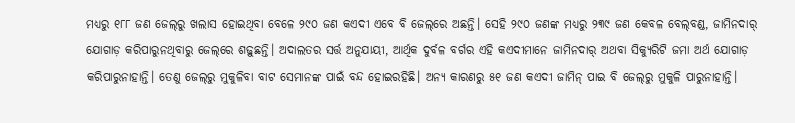ମଧ୍ୟରୁ ୧୮୮ ଜଣ ଜେଲ୍‌ରୁ ଖଲାସ ହୋଇଥିବା ବେଳେ ୨୯୦ ଜଣ କଏଦୀ ଏବେ ବି ଜେଲ୍‌ରେ ଅଛନ୍ତି। ସେହି ୨୯୦ ଜଣଙ୍କ ମଧ୍ୟରୁ ୨୩୯ ଜଣ କେବଳ ବେଲ୍‌ବଣ୍ଡ, ଜାମିନଦାର୍ ଯୋଗାଡ଼ କରିପାରୁନଥିବାରୁ ଜେଲ୍‌ରେ ଶଢ଼ୁଛନ୍ତି। ଅଦାଲତର ସର୍ତ୍ତ ଅନୁଯାୟୀ, ଆର୍ଥିକ ଦୁର୍ବଳ ବର୍ଗର ଏହି କଏଦୀମାନେ ଜାମିନଦାର୍ ଅଥବା ସିକ୍ୟୁରିଟି ଜମା ଅର୍ଥ ଯୋଗାଡ଼ କରିପାରୁନାହାନ୍ତି। ତେଣୁ ଜେଲ୍‌ରୁ ମୁକୁଳିବା ବାଟ ସେମାନଙ୍କ ପାଇଁ ବନ୍ଦ ହୋଇରହିଛି। ଅନ୍ୟ କାରଣରୁ ୫୧ ଜଣ କଏଦୀ ଜ‌ାମିନ୍ ପାଇ ବି ଜେଲ୍‌ରୁ ମୁକୁଳି ପାରୁନାହାନ୍ତି।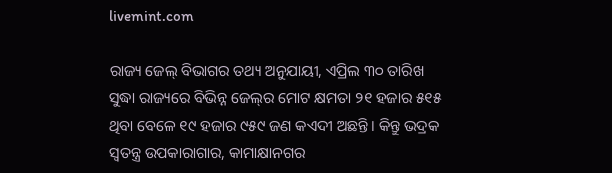livemint.com

ରାଜ୍ୟ ଜେଲ୍ ବିଭାଗର ତଥ୍ୟ ଅନୁଯାୟୀ, ଏପ୍ରିଲ ୩୦ ତାରିଖ ସୁଦ୍ଧା ରାଜ୍ୟରେ ବିଭିନ୍ନ ଜେଲ୍‌ର ମୋଟ କ୍ଷମତା ୨୧ ହଜାର ୫୧୫ ଥିବା ବେଳେ ୧୯ ହଜାର ୯୫୯ ଜଣ କଏଦୀ ଅଛନ୍ତି। କିନ୍ତୁ ଭଦ୍ରକ ସ୍ବତନ୍ତ୍ର ଉପକାରାଗାର, କାମାକ୍ଷାନଗର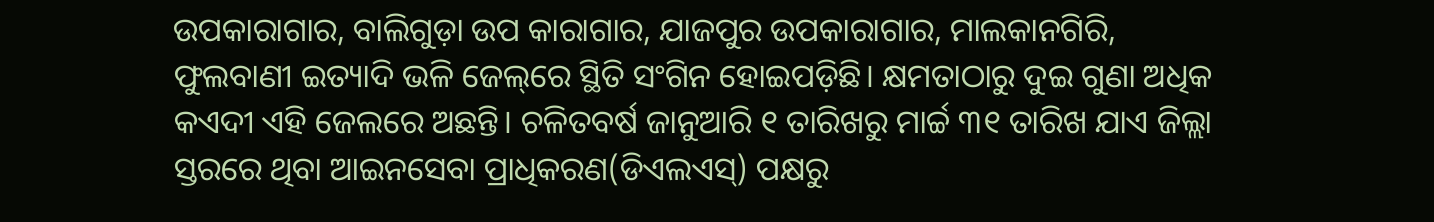ଉପକାରାଗାର, ବାଲିଗୁଡ଼ା ଉପ କାରାଗାର, ଯାଜପୁର ଉପକାରାଗାର, ମାଲକାନଗିରି, ଫୁଲବାଣୀ ଇତ୍ୟାଦି ଭଳି ଜେଲ୍‌ରେ ସ୍ଥିତି ସଂଗିନ ହୋଇପଡ଼ିଛି। କ୍ଷମତାଠାରୁ ଦୁଇ ଗୁଣା ଅଧିକ କଏଦୀ ଏହି ଜେଲରେ ଅଛନ୍ତି। ଚଳିତବର୍ଷ ଜାନୁଆରି ୧ ତାରିଖରୁ ମାର୍ଚ୍ଚ ୩୧ ତାରିଖ ଯାଏ ଜିଲ୍ଲା ସ୍ତରରେ ଥିବା ଆଇନସେବା ପ୍ରାଧିକରଣ(ଡିଏଲଏସ୍) ପକ୍ଷରୁ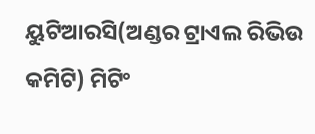ୟୁଟିଆରସି(ଅଣ୍ଡର ଟ୍ରାଏଲ ରିଭିଉ କମିଟି) ମିଟିଂ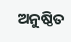ଅନୁଷ୍ଠିତ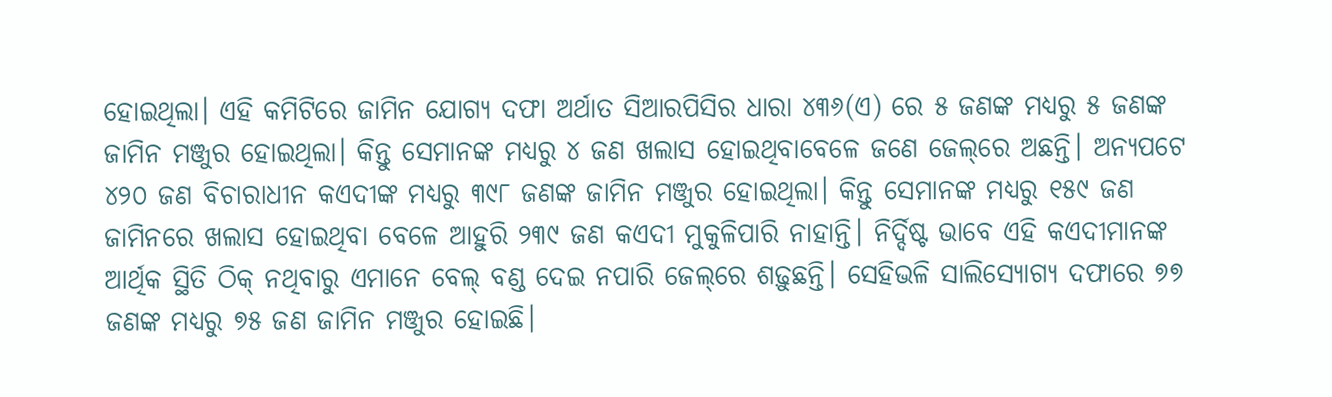ହୋଇଥିଲା। ଏହି କମିଟିରେ ଜାମିନ ଯୋଗ୍ୟ ଦଫା ଅର୍ଥାତ ସିଆରପିସିର ଧାରା ୪୩୬(ଏ) ରେ ୫ ଜଣଙ୍କ ମଧ୍ୟରୁ ୫ ଜଣଙ୍କ ଜାମିନ ମଞ୍ଜୁର ହୋଇଥିଲା। କିନ୍ତୁ ସେମାନଙ୍କ ମଧ୍ୟରୁ ୪ ଜଣ ଖଲାସ ହୋଇଥିବାବେଳେ ଜଣେ ଜେଲ୍‌ରେ ଅଛନ୍ତି। ଅନ୍ୟପଟେ ୪୨୦ ଜଣ ବିଚାରାଧୀନ କଏଦୀଙ୍କ ମଧ୍ୟରୁ ୩୯୮ ଜଣଙ୍କ ଜାମିନ ମଞ୍ଜୁର ହୋଇଥିଲା। କିନ୍ତୁ ସେମାନଙ୍କ ମଧ୍ୟରୁ ୧୫୯ ଜଣ ଜାମିନରେ ଖଲାସ ହୋଇଥିବା ବେଳେ ଆହୁରି ୨୩୯ ଜଣ କଏଦୀ ମୁକୁଳିପାରି ନାହାନ୍ତି। ନିର୍ଦ୍ଦିଷ୍ଟ ଭାବେ ଏହି କଏଦୀମାନଙ୍କ ଆର୍ଥିକ ସ୍ଥିତି ଠିକ୍ ନଥିବାରୁ ଏମାନେ ବେଲ୍ ବଣ୍ଡ ଦେଇ ନପାରି ଜେଲ୍‌ରେ ଶଢ଼ୁଛନ୍ତି। ସେହିଭଳି ସାଲିସ୍ଯୋଗ୍ୟ ଦଫାରେ ୭୭ ଜଣଙ୍କ ମଧ୍ୟରୁ ୭୫ ଜଣ ଜାମିନ ମଞ୍ଜୁର ହୋଇଛି।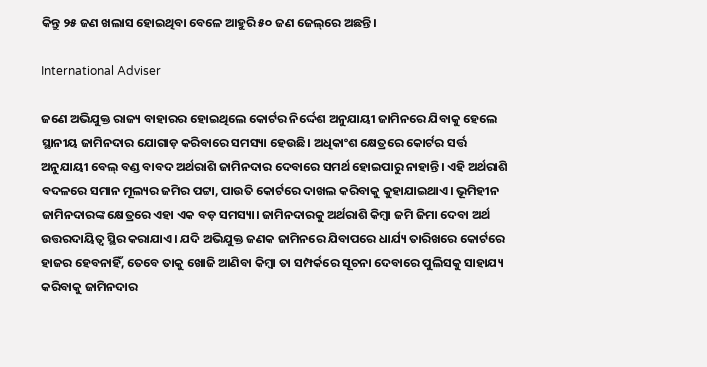କିନ୍ତୁ ୨୫ ଜଣ ଖଲାସ ହୋଇଥିବା ବେଳେ ଆହୁରି ୫୦ ଜଣ ଜେଲ୍‌ରେ ଅଛନ୍ତି।

International Adviser

ଜଣେ ଅଭିଯୁକ୍ତ ରାଜ୍ୟ ବାହାରର ହୋଇଥିଲେ କୋର୍ଟର ନିର୍ଦ୍ଦେଶ ଅନୁଯାୟୀ ଜାମିନରେ ଯିବାକୁ ହେଲେ ସ୍ଥାନୀୟ ଜାମିନଦାର ଯୋଗାଡ଼ କରିବାରେ ସମସ୍ୟା ହେଉଛି। ଅଧିକାଂଶ କ୍ଷେତ୍ରରେ କୋର୍ଟର ସର୍ତ୍ତ ଅନୁଯାୟୀ ବେଲ୍ ବଣ୍ଡ ବାବଦ ଅର୍ଥରାଶି ଜାମିନଦାର ଦେବାରେ ସମର୍ଥ ହୋଇପାରୁ ନାହାନ୍ତି। ଏହି ଅର୍ଥରାଶି ବଦଳରେ ସମାନ ମୂଲ୍ୟର ଜମିର ପଟ୍ଟା, ପାଉତି କୋର୍ଟରେ ଦାଖଲ କରିବାକୁ କୁହାଯାଇଥାଏ। ଭୂମିହୀନ ଜାମିନଦାରଙ୍କ କ୍ଷେତ୍ରରେ ଏହା ଏକ ବଡ଼ ସମସ୍ୟା। ଜାମିନଦାରକୁ ଅର୍ଥରାଶି କିମ୍ବା ଜମି ଜିମା ଦେବା ଅର୍ଥ ଉତ୍ତରଦାୟିତ୍ବ ସ୍ଥିର କରାଯାଏ। ଯଦି ଅଭିଯୁକ୍ତ ଜଣକ ଜାମିନରେ ଯିବାପରେ ଧାର୍ଯ୍ୟ ତାରିଖରେ କୋର୍ଟରେ ହାଜର ହେବନାହିଁ, ତେବେ ତାକୁ ଖୋଜି ଆଣିବା କିମ୍ବା ତା ସମ୍ପର୍କରେ ସୂଚନା ଦେବାରେ ପୁଲିସକୁ ସାହାଯ୍ୟ କରିବାକୁ ଜାମିନଦାର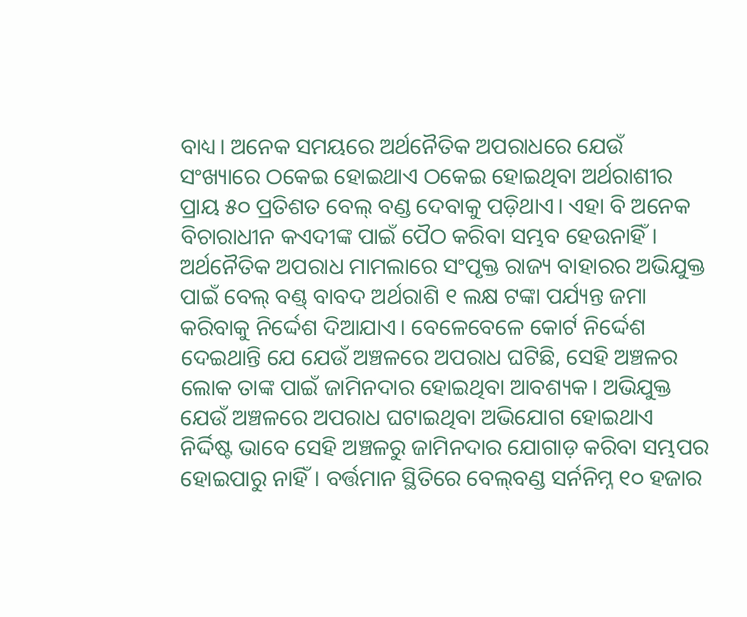ବାଧ୍ୟ। ଅନେକ ସମୟରେ ଅର୍ଥନୈତିକ ଅପରାଧରେ ଯେଉଁ ସଂଖ୍ୟାରେ ଠକେଇ ହୋଇଥାଏ ଠକେଇ ହୋଇଥିବା ଅର୍ଥରାଶୀର ପ୍ରାୟ ୫୦ ପ୍ରତିଶତ ବେଲ୍ ବଣ୍ଡ ଦେବାକୁ ପଡ଼ିଥାଏ। ଏହା ବି ଅନେକ ବିଚାରାଧୀନ କଏଦୀଙ୍କ ପାଇଁ ପୈଠ କରିବା ସମ୍ଭବ ହେଉନାହିଁ। ଅର୍ଥନୈତିକ ଅପରାଧ ମାମଲାରେ ସଂପୃକ୍ତ ରାଜ୍ୟ ବାହାରର ଅଭିଯୁକ୍ତ ପାଇଁ ବେଲ୍ ବଣ୍ଡ୍‌ ବାବଦ ଅର୍ଥରାଶି ୧ ଲକ୍ଷ ଟଙ୍କା ପର୍ଯ୍ୟନ୍ତ ଜମା କରିବାକୁ ନିର୍ଦ୍ଦେଶ ଦିଆଯାଏ। ବେଳେବେଳେ କୋର୍ଟ ନିର୍ଦ୍ଦେଶ ଦେଇଥାନ୍ତି ଯେ ଯେଉଁ ଅଞ୍ଚଳରେ ଅପରାଧ ଘଟିଛି, ସେହି ଅଞ୍ଚଳର ଲୋକ ତାଙ୍କ ପାଇଁ ଜାମିନଦାର ହୋଇଥିବା ଆବଶ୍ୟକ। ଅଭିଯୁକ୍ତ ଯେଉଁ ଅଞ୍ଚଳରେ ଅପରାଧ ଘଟାଇଥିବା ଅଭିଯୋଗ ହୋଇଥାଏ ନିର୍ଦ୍ଦିଷ୍ଟ ଭାବେ ସେହି ଅଞ୍ଚଳରୁ ଜାମିନଦାର ଯୋଗାଡ଼ କରିବା ସମ୍ଭପର ହୋଇପାରୁ ନାହିଁ। ବର୍ତ୍ତମାନ ସ୍ଥିତିରେ ବେଲ୍‌ବଣ୍ଡ ସର୍ନନିମ୍ନ ୧୦ ହଜାର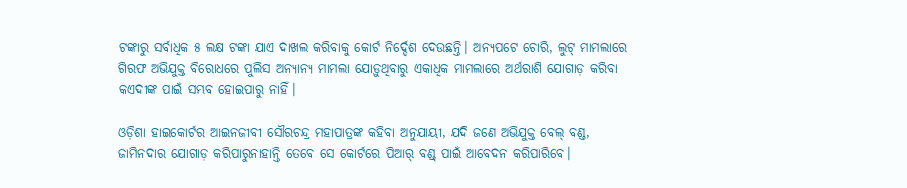ଟଙ୍କାରୁ ସର୍ବାଧିକ ୫ ଲକ୍ଷ ଟଙ୍କା ଯାଏ ଦାଖଲ କରିବାକୁ କୋର୍ଟ ନିର୍ଦ୍ଦେଶ ଦେଉଛନ୍ତି। ଅନ୍ୟପଟେ ଚୋରି, ଲୁଟ୍ ମାମଲାରେ ଗିରଫ ଅଭିଯୁକ୍ତ ବିରୋଧରେ ପୁଲିସ ଅନ୍ୟାନ୍ୟ ମାମଲା ଯୋଡ଼ୁଥିବାରୁ ଏକାଧିକ ମାମଲାରେ ଅର୍ଥରାଶି ଯୋଗାଡ଼ କରିବା କଏଦୀଙ୍କ ପାଇଁ ସମ୍ଭବ ହୋଇପାରୁ ନାହିଁ।

ଓଡ଼ିଶା ହାଇକୋର୍ଟର ଆଇନଜୀବୀ ସୌରଚନ୍ଦ୍ର ମହାପାତ୍ରଙ୍କ କହିବା ଅନୁଯାୟୀ, ଯଦି ଜଣେ ଅଭିଯୁକ୍ତ ବେଲ୍‌ ବଣ୍ଡ, ଜାମିନଦାର ଯୋଗାଡ଼ କରିପାରୁନାହାନ୍ତି ତେବେ ସେ କୋର୍ଟରେ ପିଆର୍ ବଣ୍ଡ୍‌ ପାଇଁ ଆବେଦନ କରିପାରିବେ।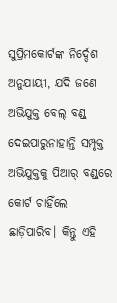ସୁପ୍ରିମକୋର୍ଟଙ୍କ ନିର୍ଦ୍ଦେଶ ଅନୁଯାୟୀ, ଯଦି ଜଣେ ଅଭିଯୁକ୍ତ ବେଲ୍‌ ବଣ୍ଡ୍‌ ଦେଇପାରୁନାହାନ୍ତି ସମ୍ପୃକ୍ତ ଅଭିଯୁକ୍ତକୁ ପିଆର୍ ବଣ୍ଡ୍‌ରେ କୋର୍ଟ ଚାହିଁଲେ ଛାଡ଼ିପାରିବ। କିନ୍ତୁ ଏହି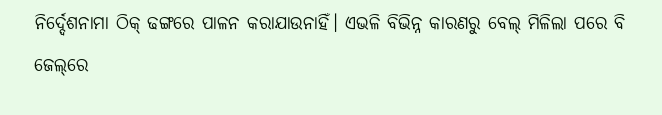ନିର୍ଦ୍ଦେଶନାମା ଠିକ୍ ଢଙ୍ଗରେ ପାଳନ କରାଯାଉନାହିଁ। ଏଭଳି ବିଭିନ୍ନ କାରଣରୁ ବେଲ୍ ମିଳିଲା ପରେ ବି ଜେଲ୍‌ରେ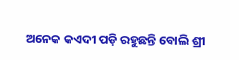ଅନେକ କଏଦୀ ପଡ଼ି ରହୁଛନ୍ତି ବୋଲି ଶ୍ରୀ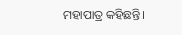ମହାପାତ୍ର କହିଛନ୍ତି।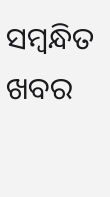ସମ୍ବନ୍ଧିତ ଖବର